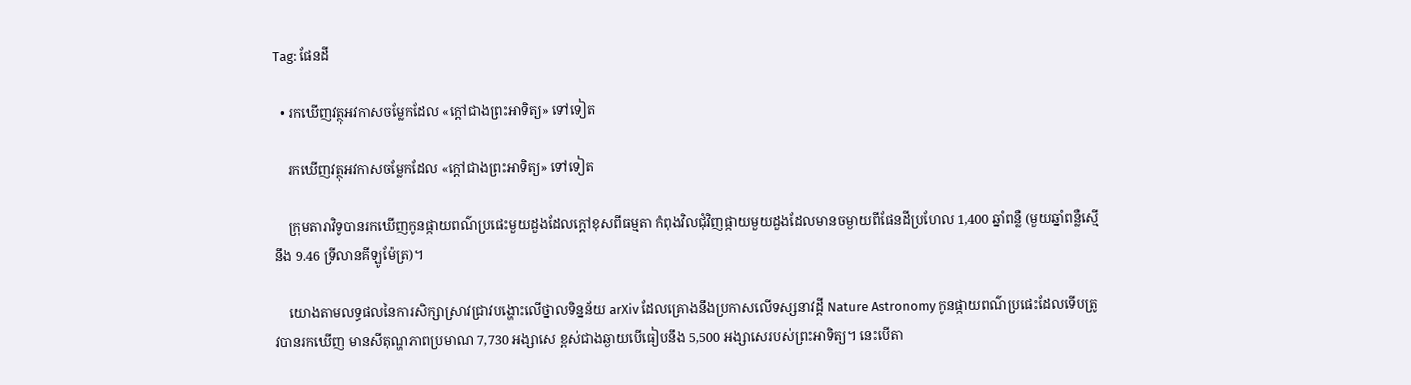Tag: ផែនដី

  • រកឃើញវត្ថុអវកាសចម្លែកដែល «ក្ដៅជាងព្រះអាទិត្យ» ទៅទៀត

    រកឃើញវត្ថុអវកាសចម្លែកដែល «ក្ដៅជាងព្រះអាទិត្យ» ទៅទៀត

    ក្រុមតារាវិទូបានរកឃើញកូនផ្កាយពណ៌ប្រផេះមួយដួងដែលក្ដៅខុសពីធម្មតា កំពុងវិលជុំវិញផ្កាយមួយដួងដែលមានចម្ងាយពីផែនដីប្រហែល 1,400 ឆ្នាំពន្លឺ (មួយឆ្នាំពន្លឺស្មើនឹង 9.46 ទ្រីលានគីឡូម៉ែត្រ)។

    យោងតាមលទ្ធផលនៃការសិក្សាស្រាវជ្រាវបង្ហោះលើថ្នាលទិន្នន័យ arXiv ដែលគ្រោងនឹងប្រកាសលើទស្សនាវដ្ដី Nature Astronomy កូនផ្កាយពណ៌ប្រផេះដែលទើបត្រូវបានរកឃើញ មានសីតុណ្ហភាពប្រមាណ 7,730 អង្សាសេ ខ្ពស់ជាងឆ្ងាយបើធៀបនឹង 5,500 អង្សាសេរបស់ព្រះអាទិត្យ។ នេះបើតា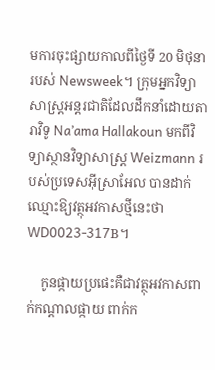មការចុះផ្សាយកាលពីថ្ងៃទី 20 មិថុនា របស់ Newsweek។ ក្រុមអ្នកវិទ្យាសាស្ត្រអន្តរជាតិដែលដឹកនាំដោយតារាវិទូ Na’ama Hallakoun មកពីវិទ្យាស្ថានវិទ្យាសាស្ត្រ Weizmann របស់ប្រទេសអ៊ីស្រាអែល បានដាក់ឈ្មោះឱ្យវត្ថុអវកាសថ្មីនេះថា WD0023-317B។

    កូនផ្កាយប្រផេះគឺជាវត្ថុអវកាសពាក់កណ្ដាលផ្កាយ ពាក់ក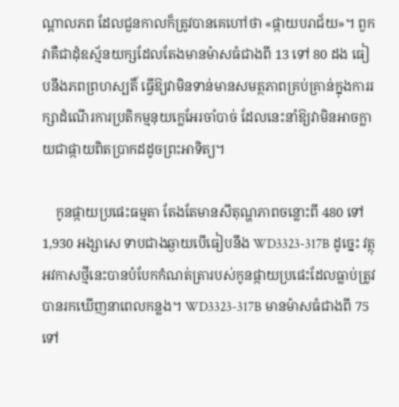ណ្ដាលភព ដែលជួនកាលក៏ត្រូវបានគេហៅថា «ផ្កាយបរាជ័យ»។ ពួកវាគឺជាដុំឧស្ម័នយក្សដែលតែងមានម៉ាសធំជាងពី 13 ទៅ 80 ដង ធៀបនឹងភពព្រហស្បតិ៍ ធ្វើឱ្យវាមិនទាន់មានសមត្ថភាពគ្រប់គ្រាន់ក្នុងការរក្សាដំណើរការប្រតិកម្មនុយក្លេអែរចាំបាច់ ដែលនេះនាំឱ្យវាមិនអាចក្លាយជាផ្កាយពិតប្រាកដដូចព្រះអាទិត្យ។

    កូនផ្កាយប្រផេះធម្មតា តែងតែមានសីតុណ្ហភាពចន្លោះពី 480 ទៅ 1,930 អង្សាសេ ទាបជាងឆ្ងាយបើធៀបនឹង WD3323-317B ដូច្នេះ វត្ថុអវកាសថ្មីនេះបានបំបែកកំណត់ត្រារបស់កូនផ្កាយប្រផេះដែលធ្លាប់ត្រូវបានរកឃើញនាពេលកន្លង។ WD3323-317B មានម៉ាសធំជាងពី 75 ទៅ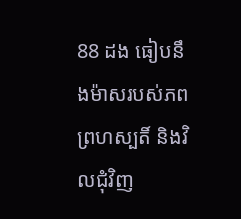88 ដង ធៀបនឹងម៉ាសរបស់ភពព្រហស្បតិ៍ និងវិលជុំវិញ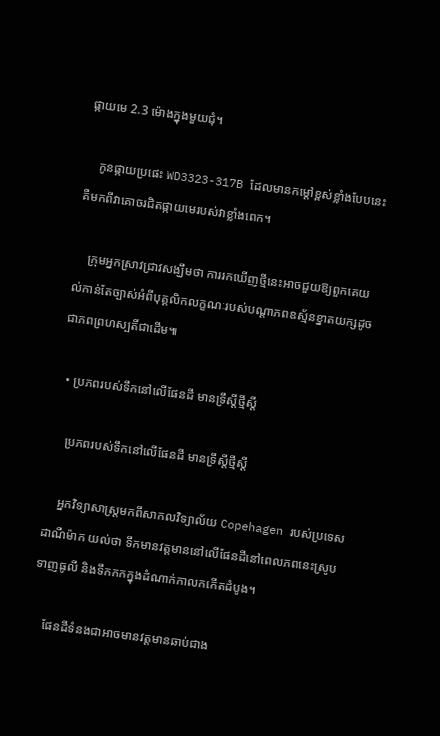ផ្កាយមេ 2.3 ម៉ោងក្នុងមួយជុំ។

    កូនផ្កាយប្រផេះ WD3323-317B ដែលមានកម្ដៅខ្ពស់ខ្លាំងបែបនេះ គឺមកពីវាគោចរជិតផ្កាយមេរបស់វាខ្លាំងពេក។

    ក្រុមអ្នកស្រាវជ្រាវសង្ឃឹមថា ការរកឃើញថ្មីនេះអាចជួយឱ្យពួកគេយល់កាន់តែច្បាស់អំពីបុគ្គលិកលក្ខណៈរបស់បណ្ដាភពឧស្ម័នខ្នាតយក្សដូចជាភពព្រហស្បតិ៍ជាដើម៕

  • ប្រភពរបស់ទឹកនៅលើផែនដី មានទ្រឹស្ដីថ្មីស្ដី

    ប្រភពរបស់ទឹកនៅលើផែនដី មានទ្រឹស្ដីថ្មីស្ដី

    អ្នកវិទ្យាសាស្ត្រមកពីសាកលវិទ្យាល័យ Copehagen របស់ប្រទេសដាណឺម៉ាក យល់ថា ទឹកមានវត្តមាននៅលើផែនដីនៅពេលភពនេះស្រូបទាញធូលី និងទឹកកកក្នុងដំណាក់កាលកកើតដំបូង។

    ផែនដីទំនងជាអាចមានវត្តមានឆាប់ជាង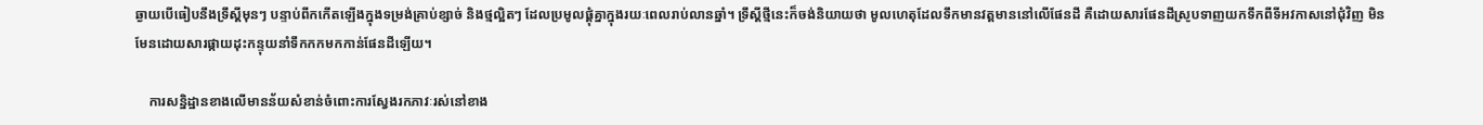ឆ្ងាយបើធៀបនឹងទ្រឹស្ដីមុនៗ បន្ទាប់ពីកកើតឡើងក្នុងទម្រង់គ្រាប់ខ្សាច់ និងថ្មល្អិតៗ ដែលប្រមូលផ្ដុំគ្នាក្នុងរយៈពេលរាប់លានឆ្នាំ។ ទ្រឹស្ដីថ្មីនេះក៏ចង់និយាយថា មូលហេតុដែលទឹកមានវត្តមាននៅលើផែនដី គឺដោយសារផែនដីស្រូបទាញយកទឹកពីទីអវកាសនៅជុំវិញ មិនមែនដោយសារផ្កាយដុះកន្ទុយនាំទឹកកកមកកាន់ផែនដីឡើយ។

    ការសន្និដ្ឋានខាងលើមានន័យសំខាន់ចំពោះការស្វែងរកភាវៈរស់នៅខាង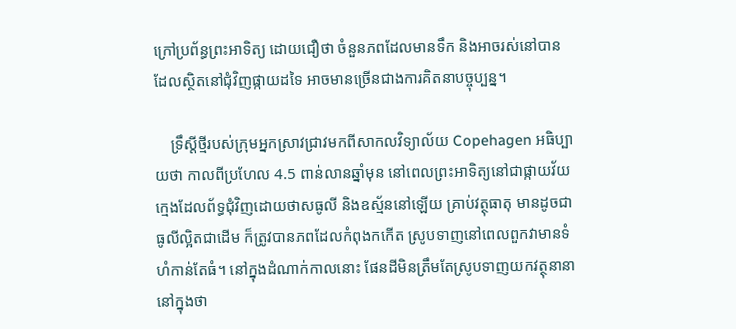ក្រៅប្រព័ន្ធព្រះអាទិត្យ ដោយជឿថា ចំនួនភពដែលមានទឹក និងអាចរស់នៅបាន ដែលស្ថិតនៅជុំវិញផ្កាយដទៃ អាចមានច្រើនជាងការគិតនាបច្ចុប្បន្ន។

    ទ្រឹស្ដីថ្មីរបស់ក្រុមអ្នកស្រាវជ្រាវមកពីសាកលវិទ្យាល័យ Copehagen អធិប្បាយថា កាលពីប្រហែល 4.5 ពាន់លានឆ្នាំមុន នៅពេលព្រះអាទិត្យនៅជាផ្កាយវ័យក្មេងដែលព័ទ្ធជុំវិញដោយថាសធូលី និងឧស្ម័ននៅឡើយ គ្រាប់វត្ថុធាតុ មានដូចជាធូលីល្អិតជាដើម ក៏ត្រូវបានភពដែលកំពុងកកើត ស្រូបទាញនៅពេលពួកវាមានទំហំកាន់តែធំ។ នៅក្នុងដំណាក់កាលនោះ ផែនដីមិនត្រឹមតែស្រូបទាញយកវត្ថុនានានៅក្នុងថា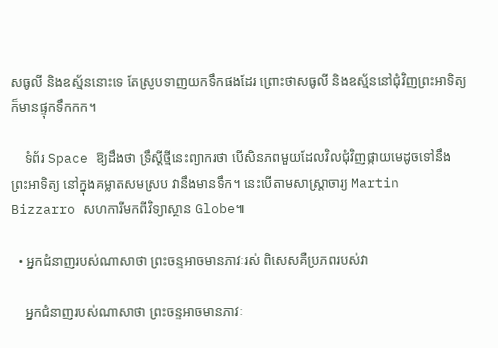សធូលី និងឧស្ម័ននោះទេ តែស្រូបទាញយកទឹកផងដែរ ព្រោះថាសធូលី និងឧស្ម័ននៅជុំវិញព្រះអាទិត្យក៏មានផ្ទុកទឹកកក។

    ទំព័រ Space ឱ្យដឹងថា ទ្រឹស្ដីថ្មីនេះព្យាករថា បើសិនភពមួយដែលវិលជុំវិញផ្កាយមេដូចទៅនឹងព្រះអាទិត្យ នៅក្នុងគម្លាតសមស្រប វានឹងមានទឹក។ នេះបើតាមសាស្ត្រាចារ្យ Martin Bizzarro សហការីមកពីវិទ្យាស្ថាន Globe៕

  • អ្នកជំនាញរបស់ណាសាថា ព្រះចន្ទអាចមានភាវៈរស់ ពិសេសគឺប្រភពរបស់វា

    អ្នកជំនាញរបស់ណាសាថា ព្រះចន្ទអាចមានភាវៈ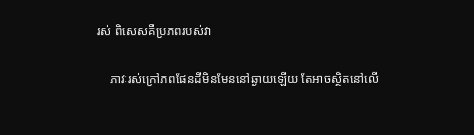រស់ ពិសេសគឺប្រភពរបស់វា

    ភាវៈរស់ក្រៅភពផែនដីមិនមែននៅឆ្ងាយឡើយ តែអាចស្ថិតនៅលើ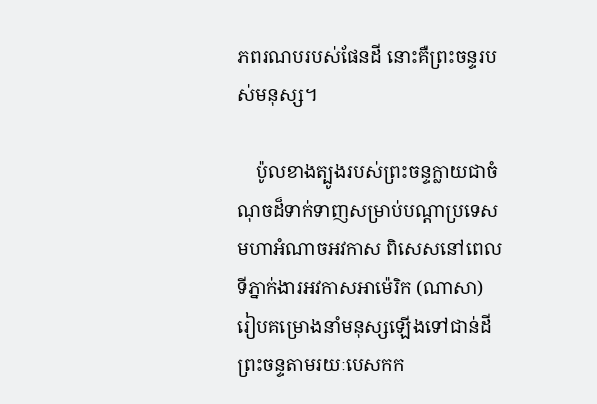ភពរណបរបស់ផែនដី នោះគឺព្រះចន្ទរបស់មនុស្ស។

    ប៉ូលខាងត្បូងរបស់ព្រះចន្ទក្លាយជាចំណុចដ៏ទាក់ទាញសម្រាប់បណ្ដាប្រទេសមហាអំណាចអវកាស ពិសេសនៅពេលទីភ្នាក់ងារអវកាសអាម៉េរិក (ណាសា) រៀបគម្រោងនាំមនុស្សឡើងទៅជាន់ដីព្រះចន្ទតាមរយៈបេសកក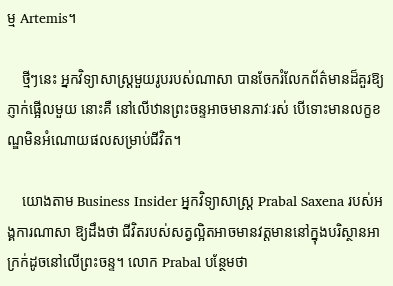ម្ម Artemis។

    ថ្មីៗនេះ អ្នកវិទ្យាសាស្ត្រមួយរូបរបស់ណាសា បានចែករំលែកព័ត៌មានដ៏គួរឱ្យភ្ញាក់ផ្អើលមួយ នោះគឺ នៅលើឋានព្រះចន្ទអាចមានភាវៈរស់ បើទោះមានលក្ខខណ្ឌមិនអំណោយផលសម្រាប់ជីវិត។

    យោងតាម Business Insider អ្នកវិទ្យាសាស្ត្រ Prabal Saxena របស់អង្គការណាសា ឱ្យដឹងថា ជីវិតរបស់សត្វល្អិតអាចមានវត្តមាននៅក្នុងបរិស្ថានអាក្រក់ដូចនៅលើព្រះចន្ទ។ លោក Prabal បន្ថែមថា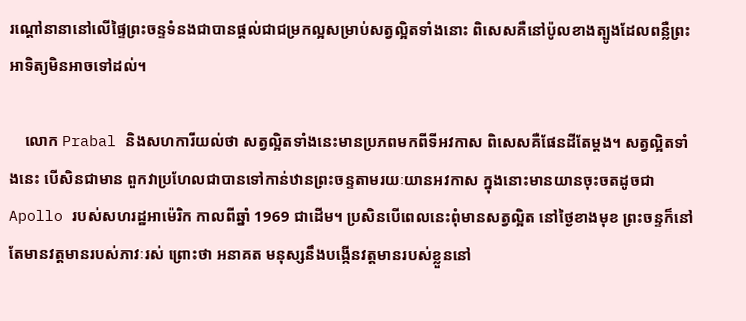រណ្ដៅនានានៅលើផ្ទៃព្រះចន្ទទំនងជាបានផ្ដល់ជាជម្រកល្អសម្រាប់សត្វល្អិតទាំងនោះ ពិសេសគឺនៅប៉ូលខាងត្បូងដែលពន្លឺព្រះអាទិត្យមិនអាចទៅដល់។

    លោក Prabal និងសហការីយល់ថា សត្វល្អិតទាំងនេះមានប្រភពមកពីទីអវកាស ពិសេសគឺផែនដីតែម្ដង។ សត្វល្អិតទាំងនេះ បើសិនជាមាន ពួកវាប្រហែលជាបានទៅកាន់ឋានព្រះចន្ទតាមរយៈយានអវកាស ក្នុងនោះមានយានចុះចតដូចជា Apollo របស់សហរដ្ឋអាម៉េរិក កាលពីឆ្នាំ 1969 ជាដើម។ ប្រសិនបើពេលនេះពុំមានសត្វល្អិត នៅថ្ងៃខាងមុខ ព្រះចន្ទក៏នៅតែមានវត្តមានរបស់ភាវៈរស់ ព្រោះថា អនាគត មនុស្សនឹងបង្កើនវត្តមានរបស់ខ្លួននៅ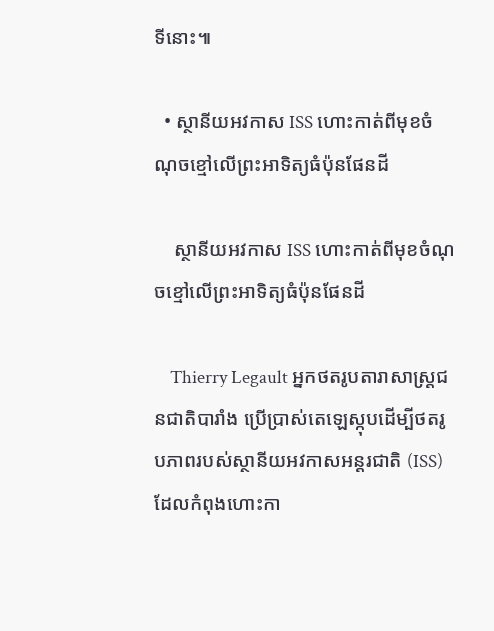ទីនោះ៕

  • ស្ថានីយអវកាស ISS ហោះកាត់ពីមុខចំណុចខ្មៅលើព្រះអាទិត្យធំប៉ុនផែនដី

    ស្ថានីយអវកាស ISS ហោះកាត់ពីមុខចំណុចខ្មៅលើព្រះអាទិត្យធំប៉ុនផែនដី

    Thierry Legault អ្នកថតរូបតារាសាស្ត្រជនជាតិបារាំង ប្រើប្រាស់តេឡេស្កុបដើម្បីថតរូបភាពរបស់ស្ថានីយអវកាសអន្តរជាតិ (ISS) ដែលកំពុងហោះកា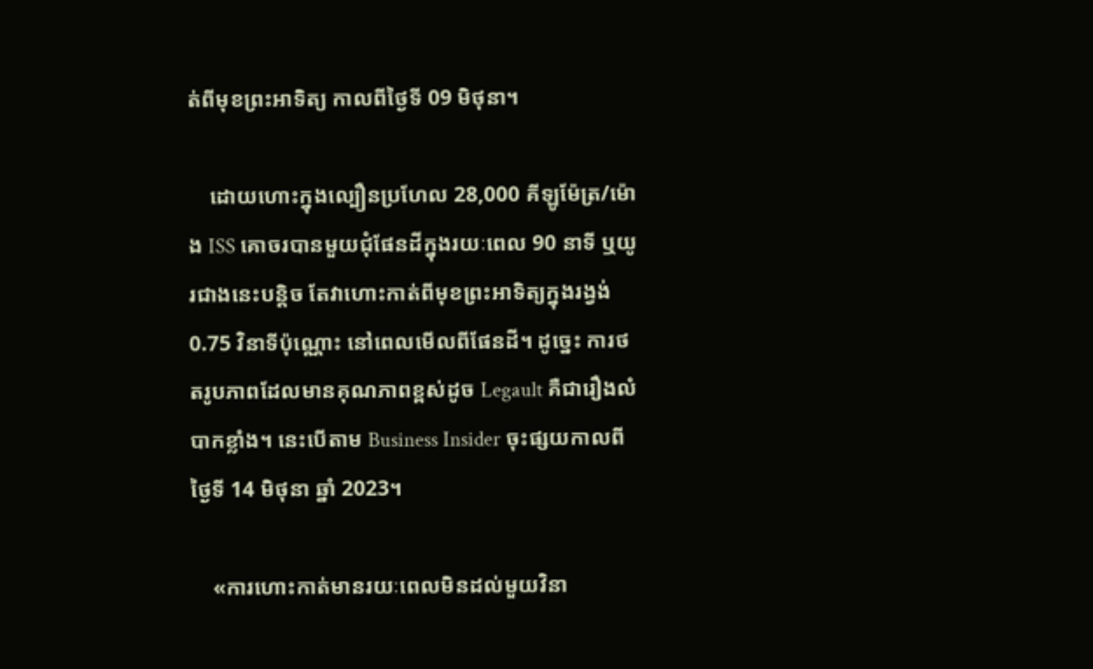ត់ពីមុខព្រះអាទិត្យ កាលពីថ្ងៃទី 09 មិថុនា។

    ដោយហោះក្នុងល្បឿនប្រហែល 28,000 គីឡូម៉ែត្រ/ម៉ោង ISS គោចរបានមួយជុំផែនដីក្នុងរយៈពេល 90 នាទី ឬយូរជាងនេះបន្តិច តែវាហោះកាត់ពីមុខព្រះអាទិត្យក្នុងរង្វង់ 0.75 វិនាទីប៉ុណ្ណោះ នៅពេលមើលពីផែនដី។ ដូច្នេះ ការថតរូបភាពដែលមានគុណភាពខ្ពស់ដូច Legault គឺជារឿងលំបាកខ្លាំង។ នេះបើតាម Business Insider ចុះផ្សយកាលពីថ្ងៃទី 14 មិថុនា ឆ្នាំ 2023។

    «ការហោះកាត់មានរយៈពេលមិនដល់មួយវិនា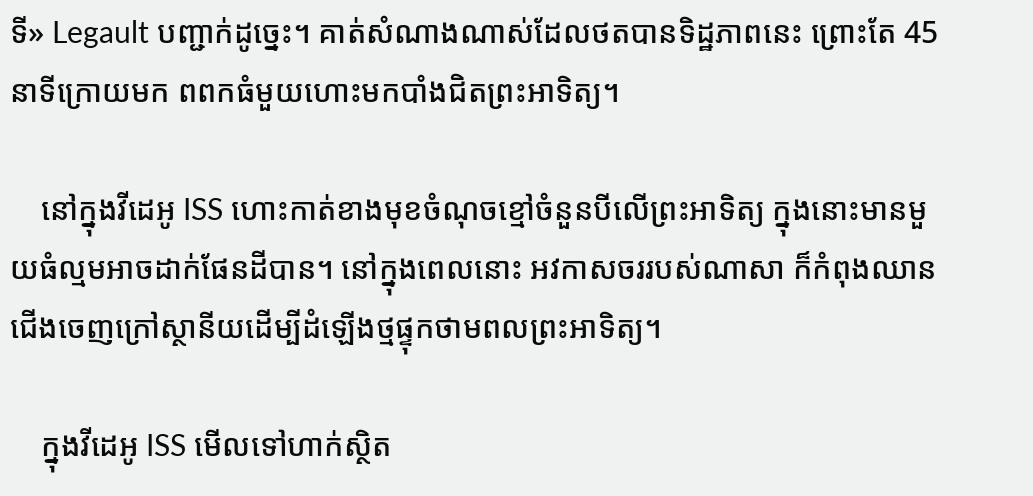ទី» Legault បញ្ជាក់ដូច្នេះ។ គាត់សំណាងណាស់ដែលថតបានទិដ្ឋភាពនេះ ព្រោះតែ 45 នាទីក្រោយមក ពពកធំមួយហោះមកបាំងជិតព្រះអាទិត្យ។

    នៅក្នុងវីដេអូ ISS ហោះកាត់ខាងមុខចំណុចខ្មៅចំនួនបីលើព្រះអាទិត្យ ក្នុងនោះមានមួយធំល្មមអាចដាក់ផែនដីបាន។ នៅក្នុងពេលនោះ អវកាសចររបស់ណាសា ក៏កំពុងឈានជើងចេញក្រៅស្ថានីយដើម្បីដំឡើងថ្មផ្ទុកថាមពលព្រះអាទិត្យ។

    ក្នុងវីដេអូ ISS មើលទៅហាក់ស្ថិត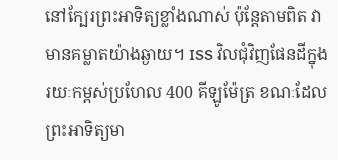នៅក្បែរព្រះអាទិត្យខ្លាំងណាស់ ប៉ុន្តែតាមពិត វាមានគម្លាតយ៉ាងឆ្ងាយ។ ISS វិលជុំវិញផែនដីក្នុងរយៈកម្ពស់ប្រហែល 400 គីឡូម៉ែត្រ ខណៈដែលព្រះអាទិត្យមា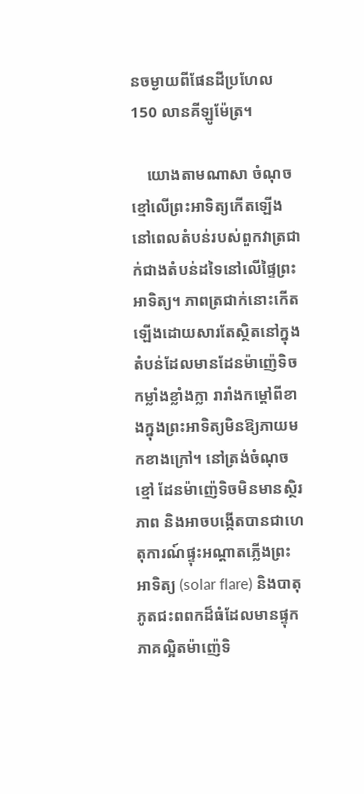នចម្ងាយពីផែនដីប្រហែល 150 លានគីឡូម៉ែត្រ។

    យោងតាមណាសា ចំណុចខ្មៅលើព្រះអាទិត្យកើតឡើងនៅពេលតំបន់របស់ពួកវាត្រជាក់ជាងតំបន់ដទៃនៅលើផ្ទៃព្រះអាទិត្យ។ ភាពត្រជាក់នោះកើតឡើងដោយសារតែស្ថិតនៅក្នុងតំបន់ដែលមានដែនម៉ាញ៉េទិចកម្លាំងខ្លាំងក្លា រារាំងកម្ដៅពីខាងក្នុងព្រះអាទិត្យមិនឱ្យភាយមកខាងក្រៅ។ នៅត្រង់ចំណុចខ្មៅ ដែនម៉ាញ៉េទិចមិនមានស្ថិរភាព និងអាចបង្កើតបានជាហេតុការណ៍ផ្ទុះអណ្ដាតភ្លើងព្រះអាទិត្យ (solar flare) និងបាតុភូតជះពពកដ៏ធំដែលមានផ្ទុកភាគល្អិតម៉ាញ៉េទិ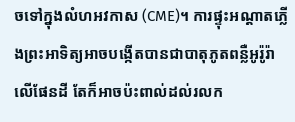ចទៅក្នុងលំហអវកាស (CME)។ ការផ្ទុះអណ្ដាតភ្លើងព្រះអាទិត្យអាចបង្កើតបានជាបាតុភូតពន្លឺអូរ៉ូរ៉ាលើផែនដី តែក៏អាចប៉ះពាល់ដល់រលក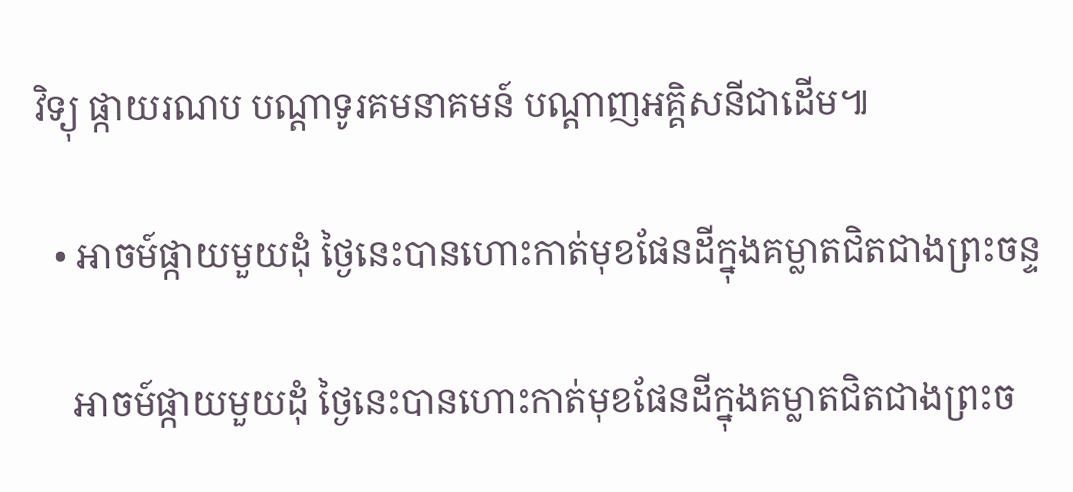វិទ្យុ ផ្កាយរណប បណ្ដាទូរគមនាគមន៍ បណ្ដាញអគ្គិសនីជាដើម៕

  • អាចម៍ផ្កាយមួយដុំ ថ្ងៃនេះបានហោះកាត់មុខផែនដីក្នុងគម្លាតជិតជាងព្រះចន្ទ

    អាចម៍ផ្កាយមួយដុំ ថ្ងៃនេះបានហោះកាត់មុខផែនដីក្នុងគម្លាតជិតជាងព្រះច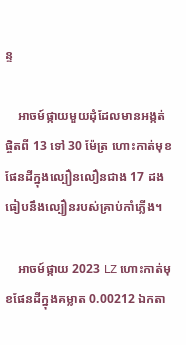ន្ទ

    អាចម៍ផ្កាយមួយដុំដែលមានអង្កត់ផ្ចិតពី 13 ទៅ 30 ម៉ែត្រ ហោះកាត់មុខផែនដីក្នុងល្បឿនលឿនជាង 17 ដង ធៀបនឹងល្បឿនរបស់គ្រាប់កាំភ្លើង។

    អាចម៍ផ្កាយ 2023 LZ ហោះកាត់មុខផែនដីក្នុងគម្លាត 0.00212 ឯកតា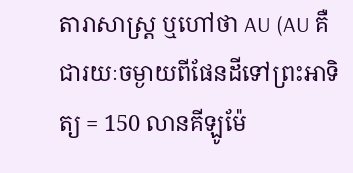តារាសាស្ត្រ ឬហៅថា AU (AU គឺជារយៈចម្ងាយពីផែនដីទៅព្រះអាទិត្យ = 150 លានគីឡូម៉ែ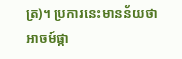ត្រ)។ ប្រការនេះមានន័យថា អាចម៍ផ្កា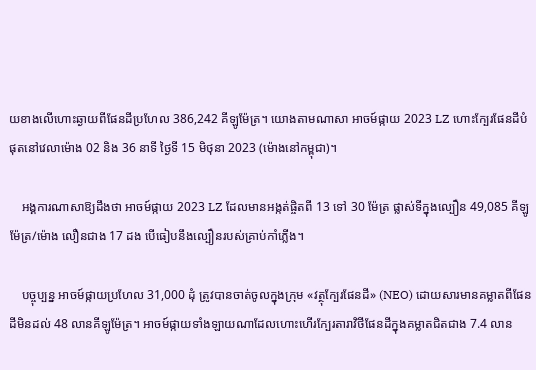យខាងលើហោះឆ្ងាយពីផែនដីប្រហែល 386,242 គីឡូម៉ែត្រ។ យោងតាមណាសា អាចម៍ផ្កាយ 2023 LZ ហោះក្បែរផែនដីបំផុតនៅវេលាម៉ោង 02 និង 36 នាទី ថ្ងៃទី 15 មិថុនា 2023 (ម៉ោងនៅកម្ពុជា)។

    អង្គការណាសាឱ្យដឹងថា អាចម៍ផ្កាយ 2023 LZ ដែលមានអង្កត់ផ្ចិតពី 13 ទៅ 30 ម៉ែត្រ ផ្លាស់ទីក្នុងល្បឿន 49,085 គីឡូម៉ែត្រ/ម៉ោង លឿនជាង 17 ដង បើធៀបនឹងល្បឿនរបស់គ្រាប់កាំភ្លើង។

    បច្ចុប្បន្ន អាចម៍ផ្កាយប្រហែល 31,000 ដុំ ត្រូវបានចាត់ចូលក្នុងក្រុម «វត្ថុក្បែរផែនដី» (NEO) ដោយសារមានគម្លាតពីផែនដីមិនដល់ 48 លានគីឡូម៉ែត្រ។ អាចម៍ផ្កាយទាំងឡាយណាដែលហោះហើរក្បែរតារាវិថីផែនដីក្នុងគម្លាតជិតជាង 7.4 លាន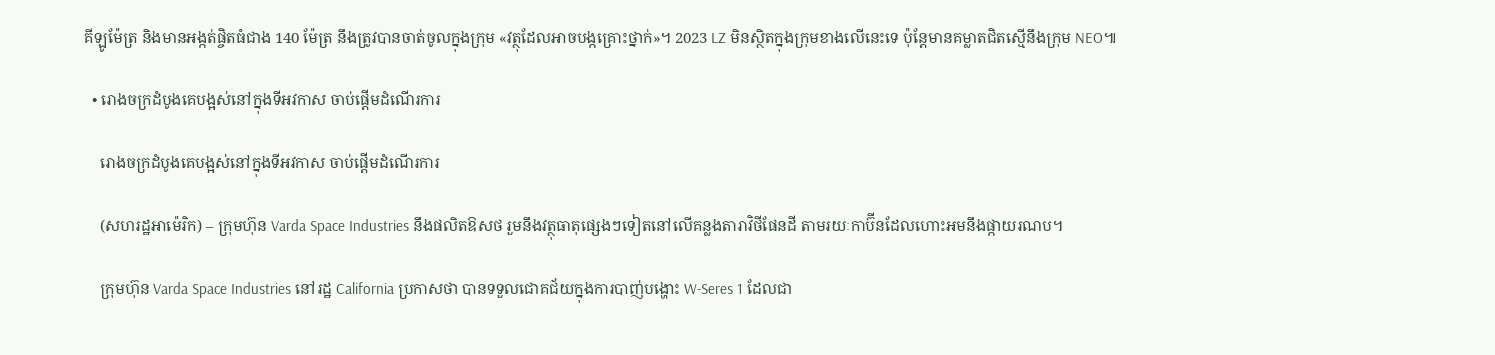គីឡូម៉ែត្រ និងមានអង្កត់ផ្ចិតធំជាង 140 ម៉ែត្រ នឹងត្រូវបានចាត់ចូលក្នុងក្រុម «វត្ថុដែលអាចបង្កគ្រោះថ្នាក់»។ 2023 LZ មិនស្ថិតក្នុងក្រុមខាងលើនេះទេ ប៉ុន្តែមានគម្លាតជិតស្មើនឹងក្រុម NEO៕

  • រោងចក្រដំបូងគេបង្អស់នៅក្នុងទីអវកាស ចាប់ផ្ដើមដំណើរការ

    រោងចក្រដំបូងគេបង្អស់នៅក្នុងទីអវកាស ចាប់ផ្ដើមដំណើរការ

    (សហរដ្ឋអាម៉េរិក) – ក្រុមហ៊ុន Varda Space Industries នឹងផលិតឱសថ រួមនឹងវត្ថុធាតុផ្សេងៗទៀតនៅលើគន្លងតារាវិថីផែនដី តាមរយៈកាប៊ីនដែលហោះអមនឹងផ្កាយរណប។

    ក្រុមហ៊ុន Varda Space Industries នៅរដ្ឋ California ប្រកាសថា បានទទួលជោគជ័យក្នុងការបាញ់បង្ហោះ W-Seres 1 ដែលជា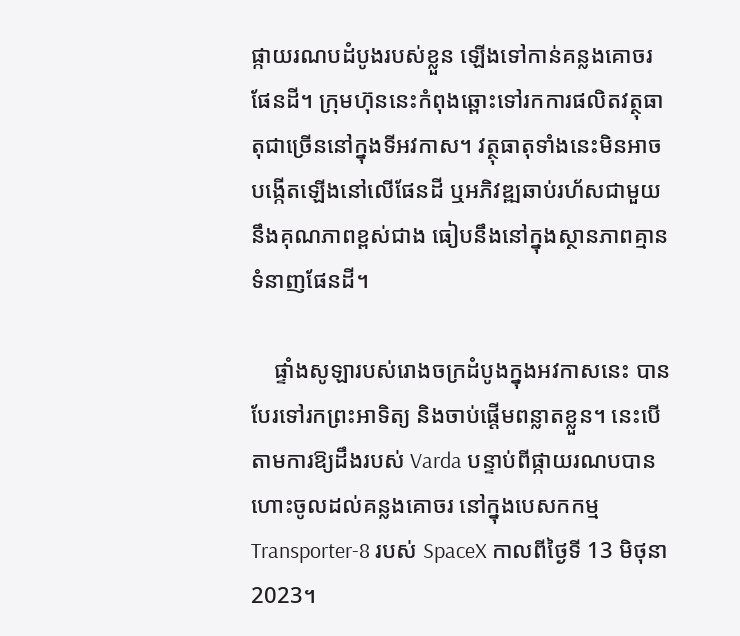ផ្កាយរណបដំបូងរបស់ខ្លួន ឡើងទៅកាន់គន្លងគោចរផែនដី។ ក្រុមហ៊ុននេះកំពុងឆ្ពោះទៅរកការផលិតវត្ថុធាតុជាច្រើននៅក្នុងទីអវកាស។ វត្ថុធាតុទាំងនេះមិនអាចបង្កើតឡើងនៅលើផែនដី ឬអភិវឌ្ឍឆាប់រហ័សជាមួយនឹងគុណភាពខ្ពស់ជាង ធៀបនឹងនៅក្នុងស្ថានភាពគ្មានទំនាញផែនដី។

    ផ្ទាំងសូឡារបស់រោងចក្រដំបូងក្នុងអវកាសនេះ បានបែរទៅរកព្រះអាទិត្យ និងចាប់ផ្ដើមពន្លាតខ្លួន។ នេះបើតាមការឱ្យដឹងរបស់ Varda បន្ទាប់ពីផ្កាយរណបបានហោះចូលដល់គន្លងគោចរ នៅក្នុងបេសកកម្ម Transporter-8 របស់ SpaceX កាលពីថ្ងៃទី 13 មិថុនា 2023។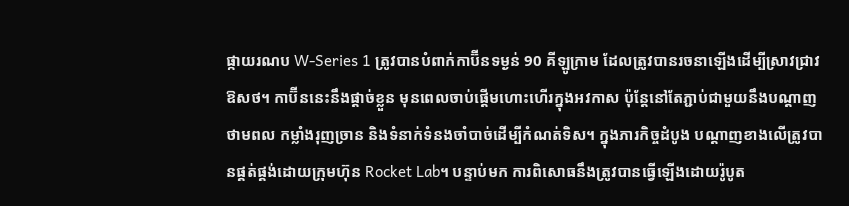ផ្កាយរណប W-Series 1 ត្រូវបានបំពាក់កាប៊ីនទម្ងន់ 90 គីឡូក្រាម ដែលត្រូវបានរចនាឡើងដើម្បីស្រាវជ្រាវឱសថ។ កាប៊ីននេះនឹងផ្ដាច់ខ្លួន មុនពេលចាប់ផ្ដើមហោះហើរក្នុងអវកាស ប៉ុន្តែនៅតែភ្ជាប់ជាមួយនឹងបណ្ដាញថាមពល កម្លាំងរុញច្រាន និងទំនាក់ទំនងចាំបាច់ដើម្បីកំណត់ទិស។ ក្នុងភារកិច្ចដំបូង បណ្ដាញខាងលើត្រូវបានផ្គត់ផ្គង់ដោយក្រុមហ៊ុន Rocket Lab។ បន្ទាប់មក ការពិសោធនឹងត្រូវបានធ្វើឡើងដោយរ៉ូបូត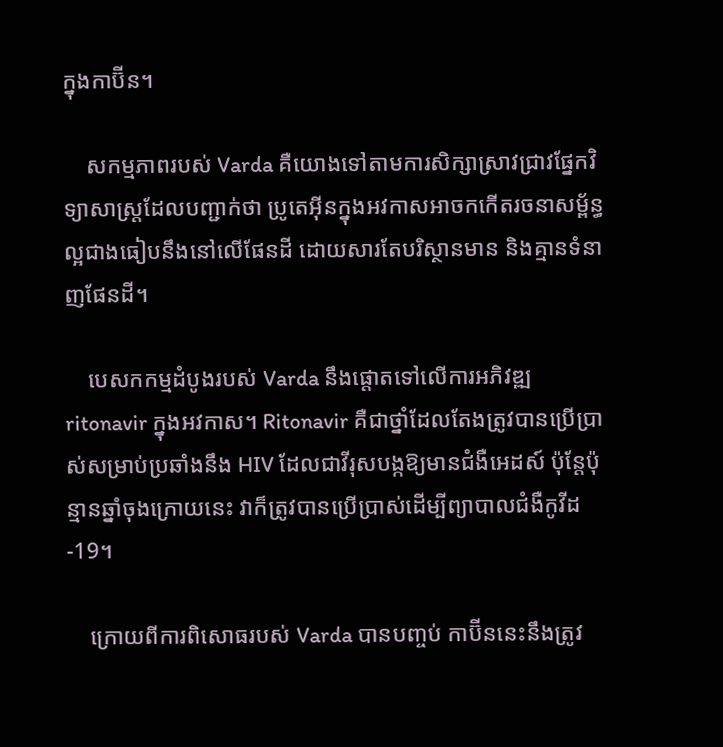ក្នុងកាប៊ីន។

    សកម្មភាពរបស់ Varda គឺយោងទៅតាមការសិក្សាស្រាវជ្រាវផ្នែកវិទ្យាសាស្ត្រដែលបញ្ជាក់ថា ប្រូតេអ៊ីនក្នុងអវកាសអាចកកើតរចនាសម្ព័ន្ធល្អជាងធៀបនឹងនៅលើផែនដី ដោយសារតែបរិស្ថានមាន និងគ្មានទំនាញផែនដី។

    បេសកកម្មដំបូងរបស់ Varda នឹងផ្ដោតទៅលើការអភិវឌ្ឍ ritonavir ក្នុងអវកាស។ Ritonavir គឺជាថ្នាំដែលតែងត្រូវបានប្រើប្រាស់សម្រាប់ប្រឆាំងនឹង HIV ដែលជាវីរុសបង្កឱ្យមានជំងឺអេដស៍ ប៉ុន្តែប៉ុន្មានឆ្នាំចុងក្រោយនេះ វាក៏ត្រូវបានប្រើប្រាស់ដើម្បីព្យាបាលជំងឺកូវីដ-19។

    ក្រោយពីការពិសោធរបស់ Varda បានបញ្ចប់ កាប៊ីននេះនឹងត្រូវ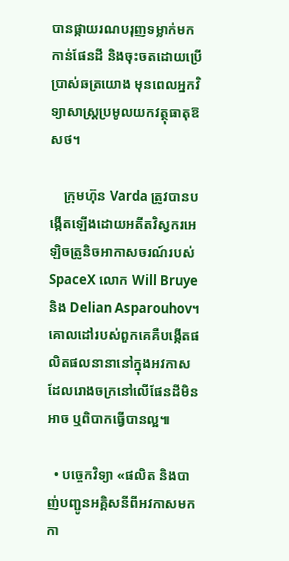បានផ្កាយរណបរុញទម្លាក់មកកាន់ផែនដី និងចុះចតដោយប្រើប្រាស់ឆត្រយោង មុនពេលអ្នកវិទ្យាសាស្ត្រប្រមូលយកវត្ថុធាតុឱសថ។

    ក្រុមហ៊ុន Varda ត្រូវបានបង្កើតឡើងដោយអតីតវិស្វករអេឡិចត្រូនិចអាកាសចរណ៍របស់ SpaceX លោក Will Bruye និង Delian Asparouhov។ គោលដៅរបស់ពួកគេគឺបង្កើតផលិតផលនានានៅក្នុងអវកាស ដែលរោងចក្រនៅលើផែនដីមិនអាច ឬពិបាកធ្វើបានល្អ៕

  • បច្ចេកវិទ្យា «ផលិត និងបាញ់បញ្ជូនអគ្គិសនីពីអវកាសមកកា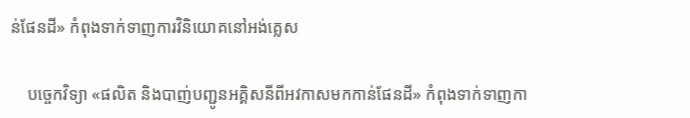ន់ផែនដី» កំពុងទាក់ទាញការវិនិយោគនៅអង់គ្លេស

    បច្ចេកវិទ្យា «ផលិត និងបាញ់បញ្ជូនអគ្គិសនីពីអវកាសមកកាន់ផែនដី» កំពុងទាក់ទាញកា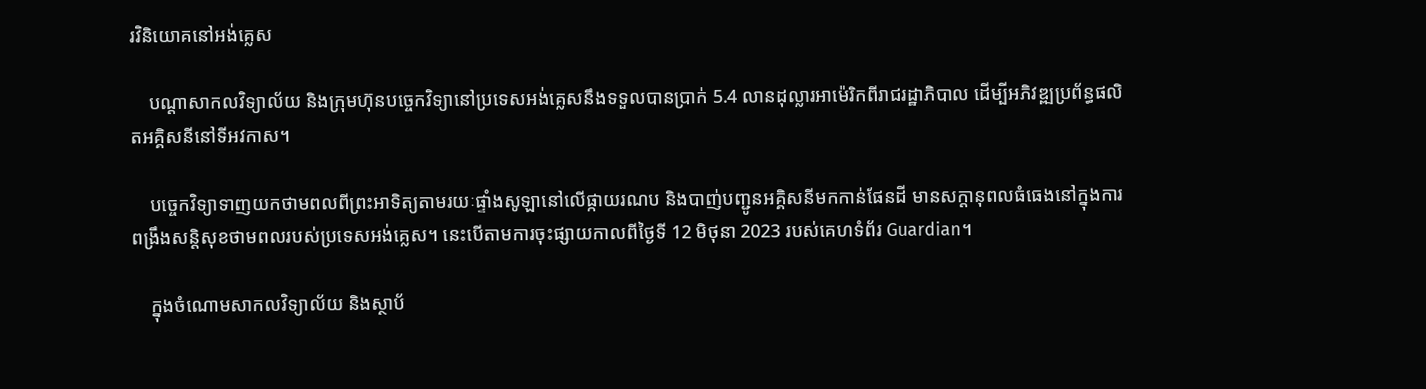រវិនិយោគនៅអង់គ្លេស

    បណ្ដាសាកលវិទ្យាល័យ និងក្រុមហ៊ុនបច្ចេកវិទ្យានៅប្រទេសអង់គ្លេសនឹងទទួលបានប្រាក់ 5.4 លានដុល្លារអាម៉េរិកពីរាជរដ្ឋាភិបាល ដើម្បីអភិវឌ្ឍប្រព័ន្ធផលិតអគ្គិសនីនៅទីអវកាស។

    បច្ចេកវិទ្យាទាញយកថាមពលពីព្រះអាទិត្យតាមរយៈផ្ទាំងសូឡានៅលើផ្កាយរណប និងបាញ់បញ្ជូនអគ្គិសនីមកកាន់ផែនដី មានសក្ដានុពលធំធេងនៅក្នុងការពង្រឹងសន្តិសុខថាមពលរបស់ប្រទេសអង់គ្លេស។ នេះបើតាមការចុះផ្សាយកាលពីថ្ងៃទី 12 មិថុនា 2023 របស់គេហទំព័រ Guardian។

    ក្នុងចំណោមសាកលវិទ្យាល័យ និងស្ថាប័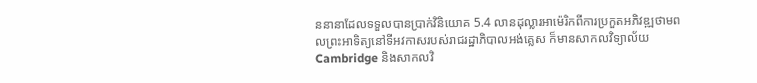ននានាដែលទទួលបានប្រាក់វិនិយោគ 5.4 លានដុល្លារអាម៉េរិកពីការប្រកួតអភិវឌ្ឍថាមពលព្រះអាទិត្យនៅទីអវកាសរបស់រាជរដ្ឋាភិបាលអង់គ្លេស ក៏មានសាកលវិទ្យាល័យ Cambridge និងសាកលវិ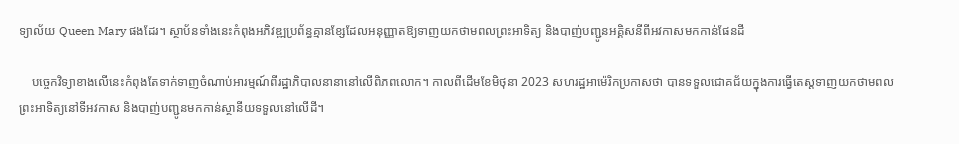ទ្យាល័យ Queen Mary ផងដែរ។ ស្ថាប័នទាំងនេះកំពុងអភិវឌ្ឍប្រព័ន្ធគ្មានខ្សែដែលអនុញ្ញាតឱ្យទាញយកថាមពលព្រះអាទិត្យ និងបាញ់បញ្ជូនអគ្គិសនីពីអវកាសមកកាន់ផែនដី

    បច្ចេកវិទ្យាខាងលើនេះកំពុងតែទាក់ទាញចំណាប់អារម្មណ៍ពីរដ្ឋាភិបាលនានានៅលើពិភពលោក។ កាលពីដើមខែមិថុនា 2023 សហរដ្ឋអាម៉េរិកប្រកាសថា បានទទួលជោគជ័យក្នុងការធ្វើតេស្តទាញយកថាមពលព្រះអាទិត្យនៅទីអវកាស និងបាញ់បញ្ជូនមកកាន់ស្ថានីយទទួលនៅលើដី។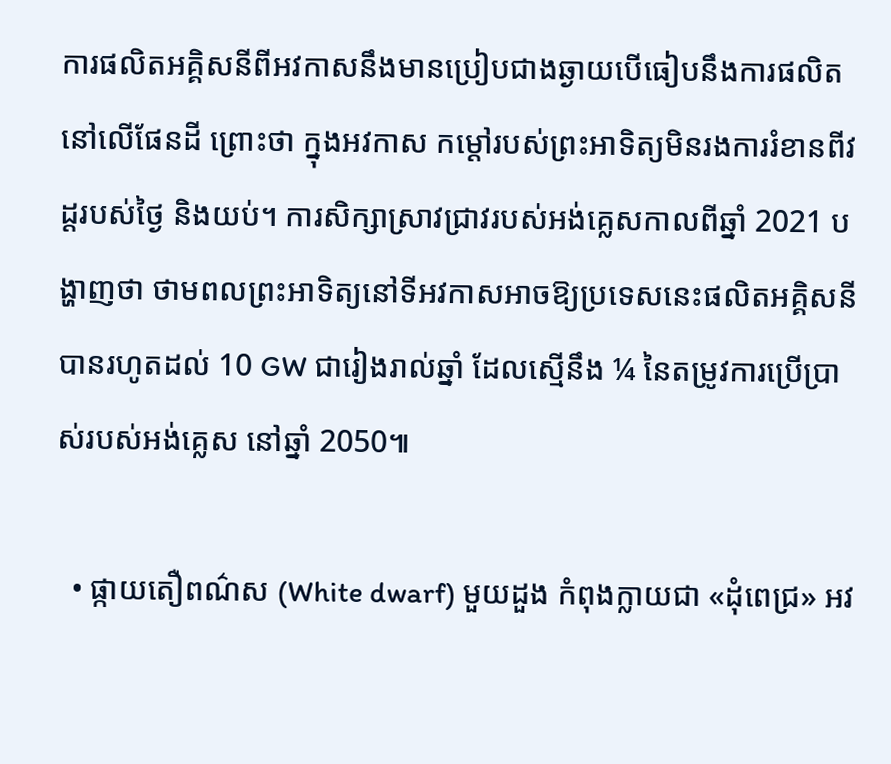ការផលិតអគ្គិសនីពីអវកាសនឹងមានប្រៀបជាងឆ្ងាយបើធៀបនឹងការផលិតនៅលើផែនដី ព្រោះថា ក្នុងអវកាស កម្ដៅរបស់ព្រះអាទិត្យមិនរងការរំខានពីវដ្ដរបស់ថ្ងៃ និងយប់។ ការសិក្សាស្រាវជ្រាវរបស់អង់គ្លេសកាលពីឆ្នាំ 2021 បង្ហាញថា ថាមពលព្រះអាទិត្យនៅទីអវកាសអាចឱ្យប្រទេសនេះផលិតអគ្គិសនីបានរហូតដល់ 10 GW ជារៀងរាល់ឆ្នាំ ដែលស្មើនឹង ¼ នៃតម្រូវការប្រើប្រាស់របស់អង់គ្លេស នៅឆ្នាំ 2050៕

  • ផ្កាយតឿពណ៌ស (White dwarf) មួយដួង កំពុងក្លាយជា «ដុំពេជ្រ» អវ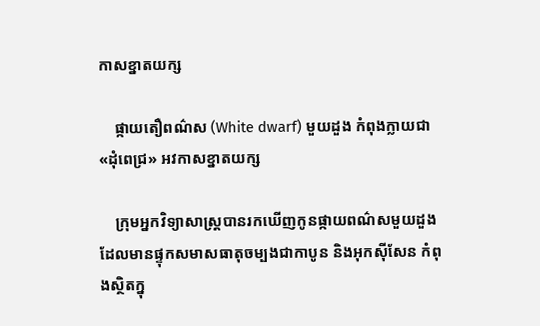កាសខ្នាតយក្ស

    ផ្កាយតឿពណ៌ស (White dwarf) មួយដួង កំពុងក្លាយជា «ដុំពេជ្រ» អវកាសខ្នាតយក្ស

    ក្រុមអ្នកវិទ្យាសាស្ត្របានរកឃើញកូនផ្កាយពណ៌សមួយដួងដែលមានផ្ទុកសមាសធាតុចម្បងជាកាបូន និងអុកស៊ីសែន កំពុងស្ថិតក្នុ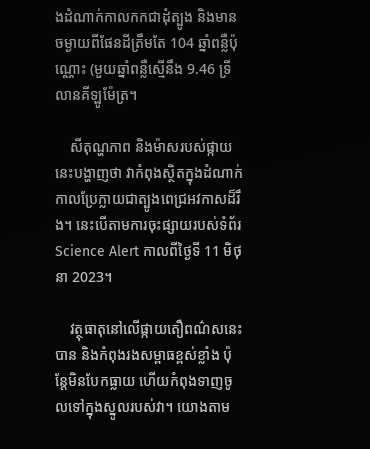ងដំណាក់កាលកកជាដុំត្បូង និងមានចម្ងាយពីផែនដីត្រឹមតែ 104 ឆ្នាំពន្លឺប៉ុណ្ណោះ (មួយឆ្នាំពន្លឺស្មើនឹង 9.46 ទ្រីលានគីឡូម៉ែត្រ។

    សីតុណ្ហភាព និងម៉ាសរបស់ផ្កាយនេះបង្ហាញថា វាកំពុងស្ថិតក្នុងដំណាក់កាលប្រែក្លាយជាត្បូងពេជ្រអវកាសដ៏រឹង។ នេះបើតាមការចុះផ្សាយរបស់ទំព័រ Science Alert កាលពីថ្ងៃទី 11 មិថុនា 2023។

    វត្ថុធាតុនៅលើផ្កាយតឿពណ៌សនេះ បាន និងកំពុងរងសម្ពាធខ្ពស់ខ្លាំង ប៉ុន្តែមិនបែកធ្លាយ ហើយកំពុងទាញចូលទៅក្នុងស្នូលរបស់វា។ យោងតាម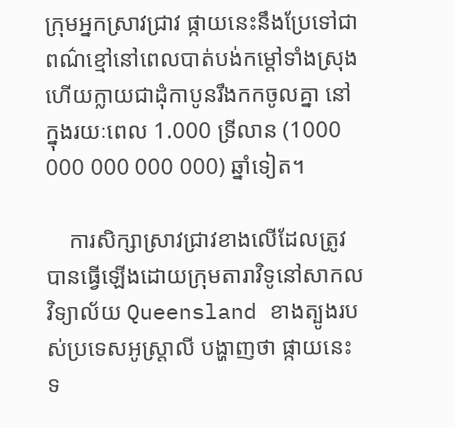ក្រុមអ្នកស្រាវជ្រាវ ផ្កាយនេះនឹងប្រែទៅជាពណ៌ខ្មៅនៅពេលបាត់បង់កម្ដៅទាំងស្រុង ហើយក្លាយជាដុំកាបូនរឹងកកចូលគ្នា នៅក្នុងរយៈពេល 1.000 ទ្រីលាន (1000 000 000 000 000) ឆ្នាំទៀត។

    ការសិក្សាស្រាវជ្រាវខាងលើដែលត្រូវបានធ្វើឡើងដោយក្រុមតារាវិទូនៅសាកលវិទ្យាល័យ Queensland ខាងត្បូងរបស់ប្រទេសអូស្ត្រាលី បង្ហាញថា ផ្កាយនេះទ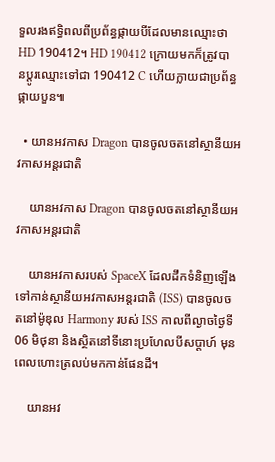ទួលរងឥទ្ធិពលពីប្រព័ន្ធផ្កាយបីដែលមានឈ្មោះថា HD 190412។ HD 190412 ក្រោយមកក៏ត្រូវបានប្ដូរឈ្មោះទៅជា 190412 C ហើយក្លាយជាប្រព័ន្ធផ្កាយបួន៕

  • យានអវកាស Dragon បានចូលចតនៅស្ថានីយអវកាសអន្តរជាតិ

    យានអវកាស Dragon បានចូលចតនៅស្ថានីយអវកាសអន្តរជាតិ

    យានអវកាសរបស់ SpaceX ដែលដឹកទំនិញឡើងទៅកាន់ស្ថានីយអវកាសអន្តរជាតិ (ISS) បានចូលចតនៅម៉ូឌុល Harmony របស់ ISS កាលពីល្ងាចថ្ងៃទី 06 មិថុនា និងស្ថិតនៅទីនោះប្រហែលបីសប្ដាហ៍ មុនពេលហោះត្រលប់មកកាន់ផែនដី។

    យានអវ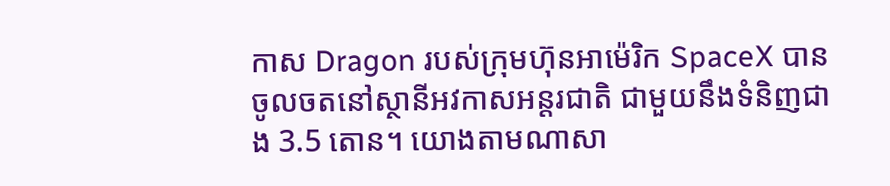កាស Dragon របស់ក្រុមហ៊ុនអាម៉េរិក SpaceX បានចូលចតនៅស្ថានីអវកាសអន្តរជាតិ ជាមួយនឹងទំនិញជាង 3.5 តោន។ យោងតាមណាសា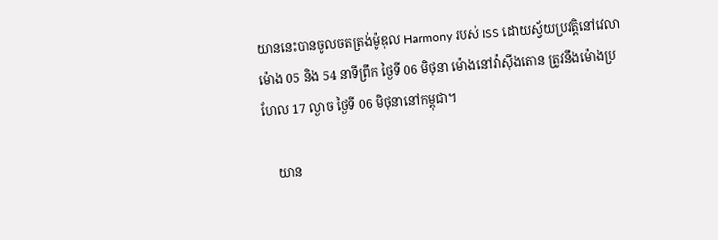យាននេះបានចូលចតត្រង់ម៉ូឌុល Harmony របស់ ISS ដោយស្វ័យប្រវត្តិនៅវេលាម៉ោង 05 និង 54 នាទីព្រឹក ថ្ងៃទី 06 មិថុនា ម៉ោងនៅវ៉ាស៊ីងតោន ត្រូវនឹងម៉ោងប្រហែល 17 ល្ងាច ថ្ងៃទី 06 មិថុនានៅកម្ពុជា។

    យាន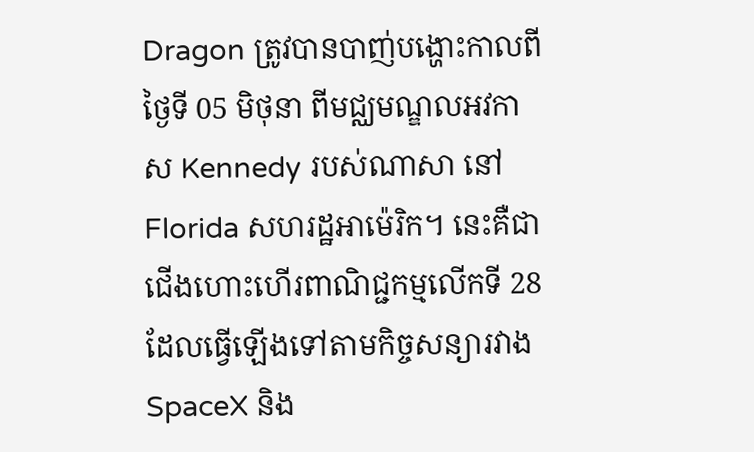Dragon ត្រូវបានបាញ់បង្ហោះកាលពីថ្ងៃទី 05 មិថុនា ពីមជ្ឈមណ្ឌលអវកាស Kennedy របស់ណាសា នៅ Florida សហរដ្ឋអាម៉េរិក។ នេះគឺជាជើងហោះហើរពាណិជ្ជកម្មលើកទី 28 ដែលធ្វើឡើងទៅតាមកិច្ចសន្យារវាង SpaceX និង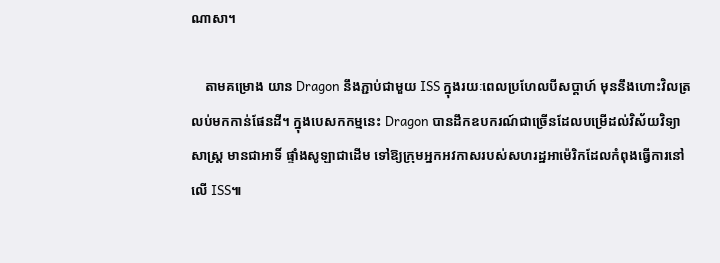ណាសា។

    តាមគម្រោង យាន Dragon នឹងភ្ជាប់ជាមួយ ISS ក្នុងរយៈពេលប្រហែលបីសប្ដាហ៍ មុននឹងហោះវិលត្រលប់មកកាន់ផែនដី។ ក្នុងបេសកកម្មនេះ Dragon បានដឹកឧបករណ៍ជាច្រើនដែលបម្រើដល់វិស័យវិទ្យាសាស្ត្រ មានជាអាទិ៍ ផ្ទាំងសូឡាជាដើម ទៅឱ្យក្រុមអ្នកអវកាសរបស់សហរដ្ឋអាម៉េរិកដែលកំពុងធ្វើការនៅលើ ISS៕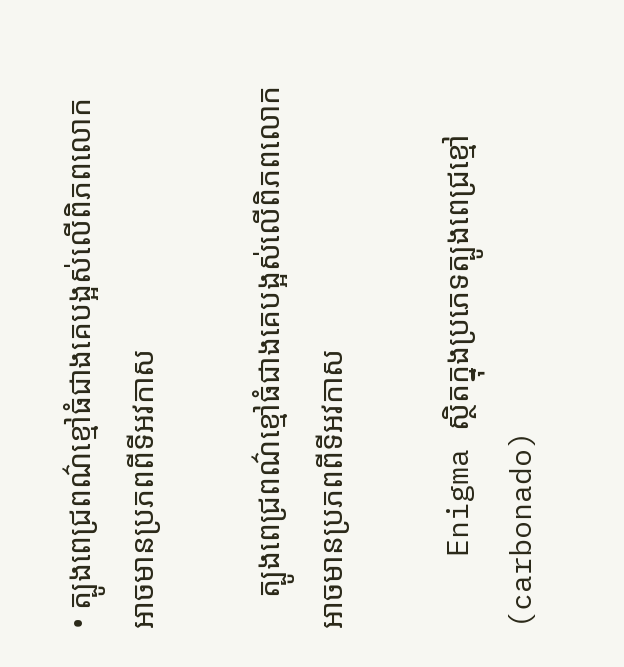• ត្បូងពេជ្រពណ៌ខ្មៅធំជាងគេបង្អស់លើពិភពលោក អាចមានប្រភពពីទីអវកាស

    ត្បូងពេជ្រពណ៌ខ្មៅធំជាងគេបង្អស់លើពិភពលោក អាចមានប្រភពពីទីអវកាស

    Enigma ស្ថិតក្នុងប្រភេទត្បូងពេជ្រខ្មៅ (carbonado)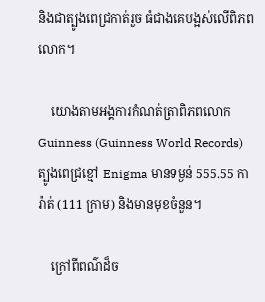និងជាត្បូងពេជ្រកាត់រួច ធំជាងគេបង្អស់លើពិភពលោក។

    យោងតាមអង្គការកំណត់ត្រាពិភពលោក Guinness (Guinness World Records) ត្បូងពេជ្រខ្មៅ Enigma មានទម្ងន់ 555.55 ការ៉ាត់ (111 ក្រាម) និងមានមុខចំនួន។

    ក្រៅពីពណ៌ដ៏ច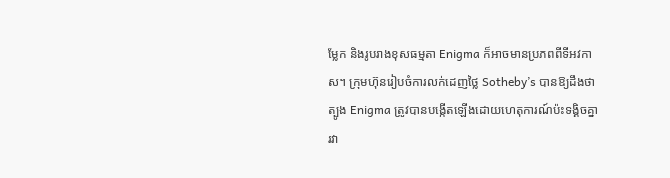ម្លែក និងរូបរាងខុសធម្មតា Enigma ក៏អាចមានប្រភពពីទីអវកាស។ ក្រុមហ៊ុនរៀបចំការលក់ដេញថ្លៃ Sotheby’s បានឱ្យដឹងថា ត្បូង Enigma ត្រូវបានបង្កើតឡើងដោយហេតុការណ៍ប៉ះទង្គិចគ្នារវា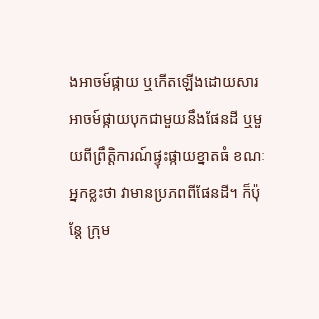ងអាចម៍ផ្កាយ ឬកើតឡើងដោយសារអាចម៍ផ្កាយបុកជាមួយនឹងផែនដី ឬមួយពីព្រឹត្តិការណ៍ផ្ទុះផ្កាយខ្នាតធំ ខណៈអ្នកខ្លះថា វាមានប្រភពពីផែនដី។ ក៏ប៉ុន្តែ ក្រុម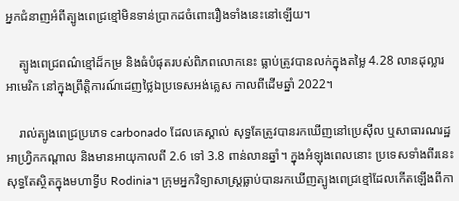អ្នកជំនាញអំពីត្បូងពេជ្រខ្មៅមិនទាន់ប្រាកដចំពោះរឿងទាំងនេះនៅឡើយ។

    ត្បូងពេជ្រពណ៌ខ្មៅដ៏កម្រ និងធំបំផុតរបស់ពិភពលោកនេះ ធ្លាប់ត្រូវបានលក់ក្នុងតម្លៃ 4.28 លានដុល្លារអាមេរិក នៅក្នុងព្រឹត្តិការណ៍ដេញថ្លៃឯប្រទេសអង់គ្លេស កាលពីដើមឆ្នាំ 2022។

    រាល់ត្បូងពេជ្រប្រភេទ carbonado ដែលគេស្គាល់ សុទ្ធតែត្រូវបានរកឃើញនៅប្រេស៊ីល ឬសាធារណរដ្ឋអាហ្វ្រិកកណ្ដាល និងមានអាយុកាលពី 2.6 ទៅ 3.8 ពាន់លានឆ្នាំ។ ក្នុងអំឡុងពេលនោះ ប្រទេសទាំងពីរនេះសុទ្ធតែស្ថិតក្នុងមហាទ្វីប Rodinia។ ក្រុមអ្នកវិទ្យាសាស្ត្រធ្លាប់បានរកឃើញត្បូងពេជ្រខ្មៅដែលកើតឡើងពីកា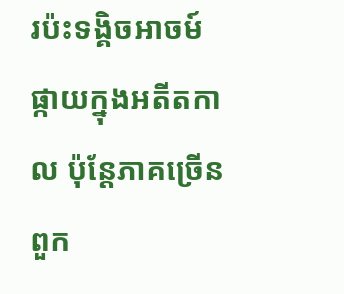រប៉ះទង្គិចអាចម៍ផ្កាយក្នុងអតីតកាល ប៉ុន្តែភាគច្រើនពួក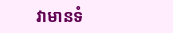វាមានទំ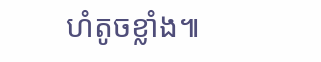ហំតូចខ្លាំង៕